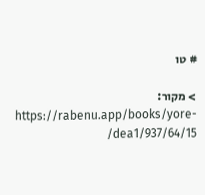# טו

> מקור: https://rabenu.app/books/yore-dea1/937/64/15/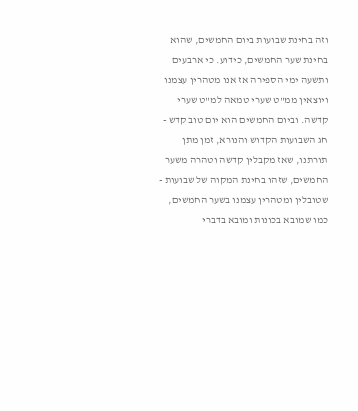וזה בחינת שבועות ביום החמשים, שהוא בחינת שער החמשים, כידוע. כי ארבעים ותשעה ימי הספירה אז אנו מטהרין עצמנו ויוצאין ממ"ט שערי טמאה למ"ט שערי קדשה. וביום החמשים הוא יום טוב קדש - חג השבועות הקדוש והנורא, זמן מתן תורתנו, שאז מקבלין קדשה וטהרה משער החמשים, שזהו בחינת המקוה של שבועות - שטובלין ומטהרין עצמנו בשער החמשים, כמו שמובא בכונות ומובא בדברי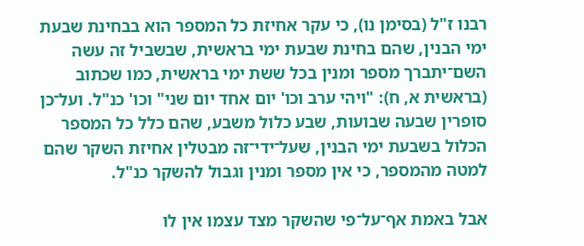רבנו ז"ל (בסימן נו), כי עקר אחיזת כל המספר הוא בבחינת שבעת ימי הבנין, שהם בחינת שבעת ימי בראשית, שבשביל זה עשה השם־יתברך מספר ומנין בכל ששת ימי בראשית, כמו שכתוב (בראשית א, ח): "ויהי ערב וכו' יום אחד יום שני" וכו' כנ"ל. ועל־כן סופרין שבעה שבועות, שבע כלול משבע, שהם כלל כל המספר הכלול בשבעת ימי הבנין, שעל־ידי־זה מבטלין אחיזת השקר שהם למטה מהמספר, כי אין מספר ומנין וגבול להשקר כנ"ל.

אבל באמת אף־על־פי שהשקר מצד עצמו אין לו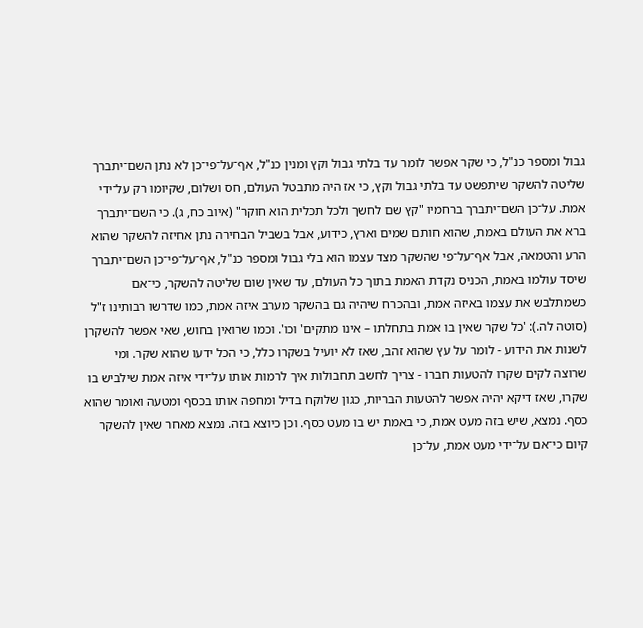גבול ומספר כנ"ל, כי שקר אפשר לומר עד בלתי גבול וקץ ומנין כנ"ל, אף־על־פי־כן לא נתן השם־יתברך שליטה להשקר שיתפשט עד בלתי גבול וקץ, כי אז היה מתבטל העולם, חס ושלום, שקיומו רק על־ידי אמת. על־כן השם־יתברך ברחמיו "קץ שם לחשך ולכל תכלית הוא חוקר" (איוב כח, ג). כי השם־יתברך ברא את העולם באמת, שהוא חותם שמים וארץ, כידוע, אבל בשביל הבחירה נתן אחיזה להשקר שהוא הרע והטמאה, אבל אף־על־פי שהשקר מצד עצמו הוא בלי גבול ומספר כנ"ל, אף־על־פי־כן השם־יתברך שיסד עולמו באמת, הכניס נקדת האמת בתוך כל העולם, עד שאין שום שליטה להשקר, כי־אם כשמתלבש את עצמו באיזה אמת, ובהכרח שיהיה גם בהשקר מערב איזה אמת, כמו שדרשו רבותינו ז"ל (סוטה לה.): 'כל שקר שאין בו אמת בתחלתו – אינו מתקים' וכו'. וכמו שרואין בחוש, שאי אפשר להשקרן לשנות את הידוע - לומר על עץ שהוא זהב, שאז לא יועיל בשקרו כלל, כי הכל ידעו שהוא שקר. ומי שרוצה לקים שקרו להטעות חברו - צריך לחשב תחבולות איך לרמות אותו על־ידי איזה אמת שילביש בו שקרו, שאז דיקא יהיה אפשר להטעות הבריות, כגון שלוקח בדיל ומחפה אותו בכסף ומטעה ואומר שהוא כסף. נמצא, שיש בזה מעט אמת, כי באמת יש בו מעט כסף. וכן כיוצא בזה. נמצא מאחר שאין להשקר קיום כי־אם על־ידי מעט אמת, על־כן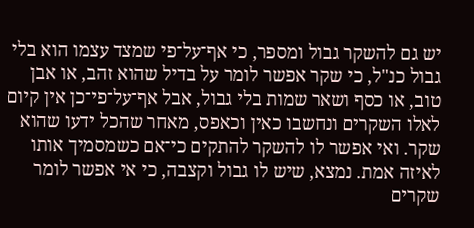יש גם להשקר גבול ומספר, כי אף־על־פי שמצד עצמו הוא בלי גבול כנ"ל, כי שקר אפשר לומר על בדיל שהוא זהב, או אבן טוב, או כסף ושאר שמות בלי גבול, אבל אף־על־פי־כן אין קיום לאלו השקרים ונחשבו כאין וכאפס, מאחר שהכל ידעו שהוא שקר. ואי אפשר לו להשקר להתקים כי־אם כשמסמיך אותו לאיזה אמת. נמצא, שיש לו גבול וקצבה, כי אי אפשר לומר שקרים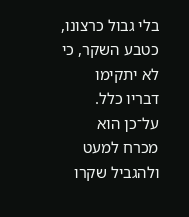בלי גבול כרצונו, כטבע השקר, כי לא יתקימו דבריו כלל. על־כן הוא מכרח למעט ולהגביל שקרו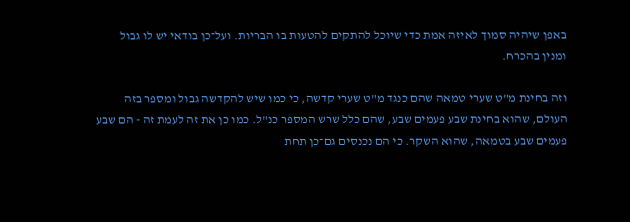באפן שיהיה סמוך לאיזה אמת כדי שיוכל להתקים להטעות בו הבריות. ועל־כן בודאי יש לו גבול ומנין בהכרח.

וזה בחינת מ"ט שערי טמאה שהם כנגד מ"ט שערי קדשה, כי כמו שיש להקדשה גבול ומספר בזה העולם, שהוא בחינת שבע פעמים שבע, שהם כלל שרש המספר כנ"ל. כמו כן את זה לעמת זה - הם שבע פעמים שבע בטמאה, שהוא השקר. כי הם נכנסים גם־כן תחת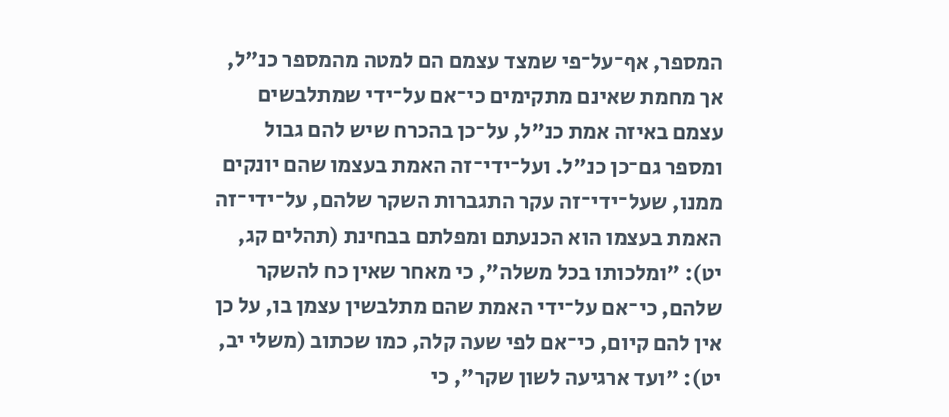המספר, אף־על־פי שמצד עצמם הם למטה מהמספר כנ"ל, אך מחמת שאינם מתקימים כי־אם על־ידי שמתלבשים עצמם באיזה אמת כנ"ל, על־כן בהכרח שיש להם גבול ומספר גם־כן כנ"ל. ועל־ידי־זה האמת בעצמו שהם יונקים ממנו, שעל־ידי־זה עקר התגברות השקר שלהם, על־ידי־זה האמת בעצמו הוא הכנעתם ומפלתם בבחינת (תהלים קג, יט): "ומלכותו בכל משלה", כי מאחר שאין כח להשקר שלהם, כי־אם על־ידי האמת שהם מתלבשין עצמן בו, על כן אין להם קיום, כי־אם לפי שעה קלה, כמו שכתוב (משלי יב, יט): "ועד ארגיעה לשון שקר", כי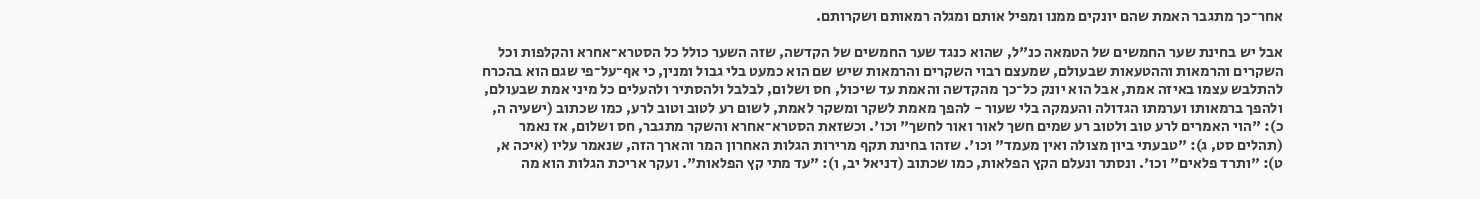אחר־כך מתגבר האמת שהם יונקים ממנו ומפיל אותם ומגלה רמאותם ושקרותם.

אבל יש בחינת שער החמשים של הטמאה כנ"ל, שהוא כנגד שער החמשים של הקדשה, שזה השער כולל כל הסטרא־אחרא והקלפות וכל השקרים והרמאות וההטעאות שבעולם, שמעצם רבוי השקרים והרמאות שיש שם הוא כמעט בלי גבול ומנין, כי אף־על־פי שגם הוא בהכרח להתלבש עצמו באיזה אמת, אבל הוא יונק כל־כך מהקדשה והאמת עד שיכול, חס ושלום, לבלבל ולהסתיר ולהעלים כל מיני אמת שבעולם, ולהפך ברמאותו וערמתו הגדולה והעמקה בלי שעור - להפך מאמת לשקר ומשקר לאמת, לשום רע לטוב וטוב לרע, כמו שכתוב (ישעיה ה, כ): "הוי האמרים לרע טוב ולטוב רע שמים חשך לאור ואור לחשך" וכו'. וכשזאת הסטרא־אחרא והשקר מתגבר, חס ושלום, אז נאמר (תהלים סט, ג): "טבעתי ביון מצולה ואין מעמד" וכו'. שזהו בחינת תקף מרירות הגלות האחרון המר והארך הזה, שנאמר עליו (איכה א, ט): "ותרד פלאים" וכו'. ונסתר ונעלם הקץ הפלאות, כמו שכתוב (דניאל יב, ו): "עד מתי קץ הפלאות". ועקר אריכת הגלות הוא מה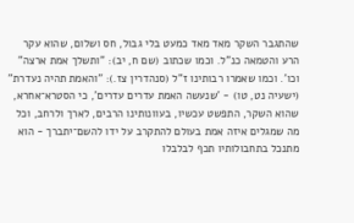שהתגבר השקר מאד מאד כמעט בלי גבול, חס ושלום, שהוא עקר הרע והטמאה כנ"ל. וכמו שכתוב (שם ח, יב): "ותשלך אמת ארצה" וכו'. וכמו שאמרו רבותינו ז"ל (סנהדרין צז.): "והאמת תהיה נעדרת" (ישעיה נט, טו) - 'שנעשה האמת עדרים עדרים', כי הסטרא־אחרא, שהוא השקר, התפשט עכשיו, בעוונותינו הרבים, לארך ולרחב, וכל מה שמגלים איזה אמת בעולם להתקרב על ידו להשם־יתברך - הוא מתנכל בתחבולותיו תכף לבלבלו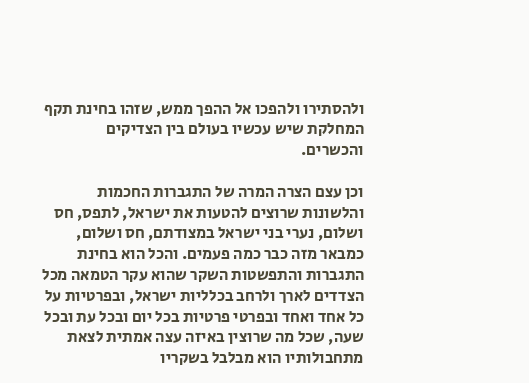ולהסתירו ולהפכו אל ההפך ממש, שזהו בחינת תקף המחלקת שיש עכשיו בעולם בין הצדיקים והכשרים.

וכן עצם הצרה המרה של התגברות החכמות והלשונות שרוצים להטעות את ישראל, לתפס, חס ושלום, נערי בני ישראל במצודתם, חס ושלום, כמבאר מזה כבר כמה פעמים. והכל הוא בחינת התגברות והתפשטות השקר שהוא עקר הטמאה מכל הצדדים לארך ולרחב בכלליות ישראל, ובפרטיות על כל אחד ואחד ובפרטי פרטיות בכל יום ובכל עת ובכל שעה, שכל מה שרוצין באיזה עצה אמתית לצאת מתחבולותיו הוא מבלבל בשקריו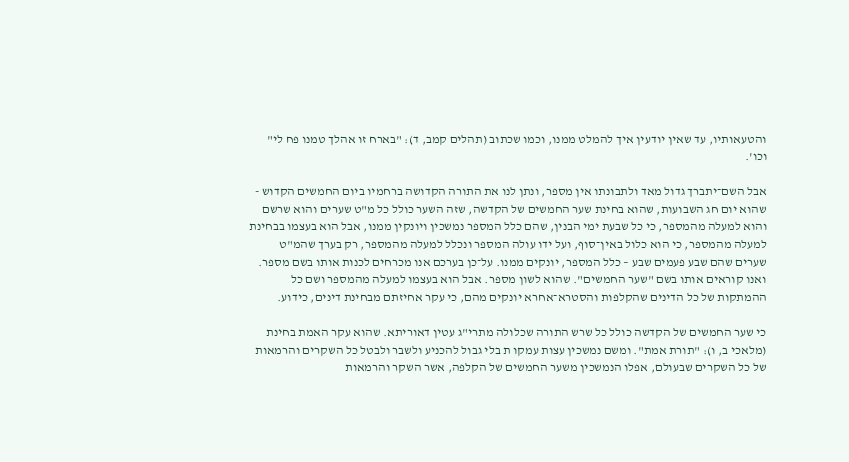והטעאותיו, עד שאין יודעין איך להמלט ממנו, וכמו שכתוב (תהלים קמב, ד): "בארח זו אהלך טמנו פח לי" וכו'.

אבל השם־יתברך גדול מאד ולתבונתו אין מספר, ונתן לנו את התורה הקדושה ברחמיו ביום החמשים הקדוש - שהוא יום חג השבועות, שהוא בחינת שער החמשים של הקדשה, שזה השער כולל כל מ"ט שערים והוא שרשם והוא למעלה מהמספר, כי כל שבעת ימי הבנין, שהם כלל המספר נמשכין ויונקין ממנו, אבל הוא בעצמו בבחינת למעלה מהמספר, כי הוא כלול באין־סוף, ועל ידו עולה המספר ונכלל למעלה מהמספר, רק בערך שהמ"ט שערים שהם שבע פעמים שבע – כלל המספר, יונקים ממנו. על־כן בערכם אנו מכרחים לכנות אותו בשם מספר. ואנו קוראים אותו בשם "שער החמשים". שהוא לשון מספר. אבל הוא בעצמו למעלה מהמספר ושם כל ההמתקות של כל הדינים שהקלפות והסטרא־אחרא יונקים מהם, כי עקר אחיזתם מבחינת דינים, כידוע.

כי שער החמשים של הקדשה כולל כל שרש התורה שכלולה מתרי"ג עטין דאוריתא. שהוא עקר האמת בחינת (מלאכי ב, ו): "תורת אמת". ומשם נמשכין עצות עמקו ת בלי גבול להכניע ולשבר ולבטל כל השקרים והרמאות של כל השקרים שבעולם, אפלו הנמשכין משער החמשים של הקלפה, אשר השקר והרמאות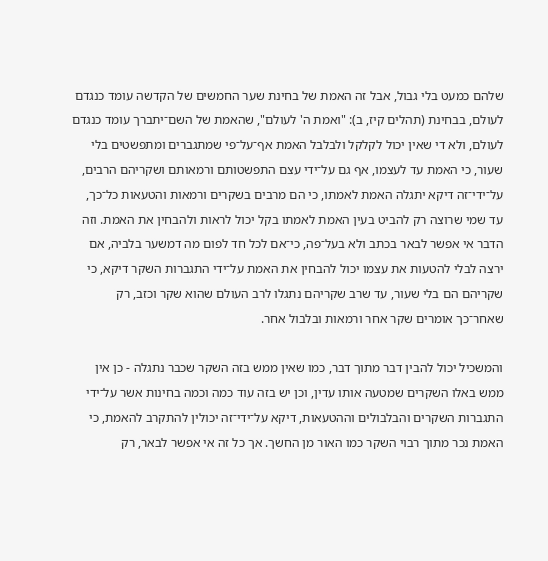שלהם כמעט בלי גבול, אבל זה האמת של בחינת שער החמשים של הקדשה עומד כנגדם לעולם, בבחינת (תהלים קיז, ב): "ואמת ה' לעולם", שהאמת של השם־יתברך עומד כנגדם לעולם, ולא די שאין יכול לקלקל ולבלבל האמת אף־על־פי שמתגברים ומתפשטים בלי שעור, כי האמת עד לעצמו, אף גם על־ידי עצם התפשטותם ורמאותם ושקריהם הרבים, על־ידי־זה דיקא יתגלה האמת לאמתו, כי הם מרבים בשקרים ורמאות והטעאות כל־כך, עד שמי שרוצה רק להביט בעין האמת לאמתו בקל יכול לראות ולהבחין את האמת. וזה הדבר אי אפשר לבאר בכתב ולא בעל־פה, כי־אם לכל חד לפום מה דמשער בלביה, אם ירצה לבלי להטעות את עצמו יכול להבחין את האמת על־ידי התגברות השקר דיקא, כי שקריהם הם בלי שעור, עד שרב שקריהם נתגלו לרב העולם שהוא שקר וכזב, רק שאחר־כך אומרים שקר אחר ורמאות ובלבול אחר.

והמשכיל יכול להבין דבר מתוך דבר, כמו שאין ממש בזה השקר שכבר נתגלה - כן אין ממש באלו השקרים שמטעה אותו עדין, וכן יש בזה עוד כמה וכמה בחינות אשר על־ידי התגברות השקרים והבלבולים וההטעאות, דיקא על־ידי־זה יכולין להתקרב להאמת, כי האמת נכר מתוך רבוי השקר כמו האור מן החשך. אך כל זה אי אפשר לבאר, רק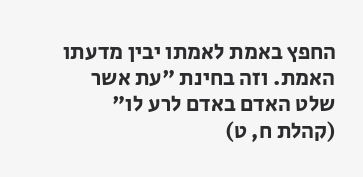החפץ באמת לאמתו יבין מדעתו האמת. וזה בחינת "עת אשר שלט האדם באדם לרע לו" (קהלת ח, ט)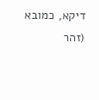דיקא, כמובא (זהר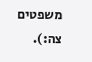משפטים צה:).